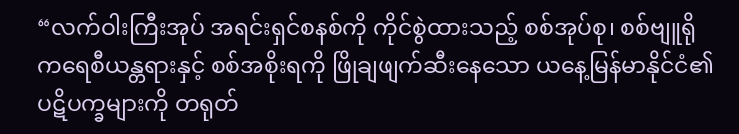“လက်ဝါးကြီးအုပ် အရင်းရှင်စနစ်ကို ကိုင်စွဲထားသည့် စစ်အုပ်စု၊ စစ်ဗျူရိုကရေစီယန္တရားနှင့် စစ်အစိုးရကို ဖြိုချဖျက်ဆီးနေသော ယနေ့မြန်မာနိုင်ငံ၏ ပဋိပက္ခများကို တရုတ်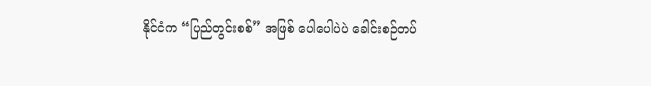နိုင်ငံက “ပြည်တွင်းစစ်” အဖြစ် ပေါပေါပဲပဲ ခေါင်းစဉ်တပ်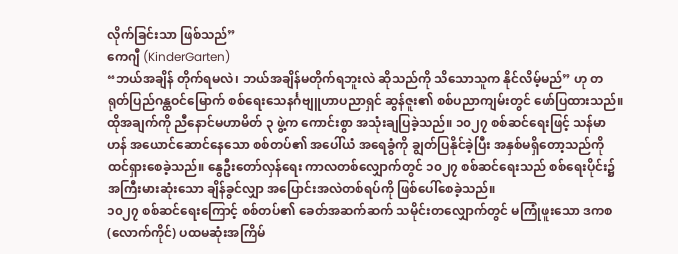လိုက်ခြင်းသာ ဖြစ်သည်”
ကေဂျီ (KinderGarten)
“ဘယ်အချိန် တိုက်ရမလဲ၊ ဘယ်အချိန်မတိုက်ရဘူးလဲ ဆိုသည်ကို သိသောသူက နိုင်လိမ့်မည်” ဟု တရုတ်ပြည်ဂန္ထဝင်မြောက် စစ်ရေးသေနင်္ဂဗျူဟာပညာရှင် ဆွန်ဇူး၏ စစ်ပညာကျမ်းတွင် ဖော်ပြထားသည်။ ထိုအချက်ကို ညီနောင်မဟာမိတ် ၃ ဖွဲ့က ကောင်းစွာ အသုံးချပြခဲ့သည်။ ၁၀၂၇ စစ်ဆင်ရေးဖြင့် သန်မာဟန် အယောင်ဆောင်နေသော စစ်တပ်၏ အပေါ်ယံ အရေခွံကို ချွတ်ပြနိုင်ခဲ့ပြီး အနှစ်မရှိတော့သည်ကို ထင်ရှားစေခဲ့သည်။ နွေဦးတော်လှန်ရေး ကာလတစ်လျှောက်တွင် ၁၀၂၇ စစ်ဆင်ရေးသည် စစ်ရေးပိုင်း၌ အကြီးမားဆုံးသော ချိန်ခွင်လျှာ အပြောင်းအလဲတစ်ရပ်ကို ဖြစ်ပေါ်စေခဲ့သည်။
၁၀၂၇ စစ်ဆင်ရေးကြောင့် စစ်တပ်၏ ခေတ်အဆက်ဆက် သမိုင်းတလျှောက်တွင် မကြုံဖူးသော ဒကစ (လောက်ကိုင်) ပထမဆုံးအကြိမ်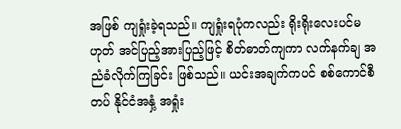အဖြစ် ကျရှုံးခဲ့ရသည်။ ကျရှုံးရပုံကလည်း ရိုးရိုးလေးပင်မဟုတ် အင်ပြည့်အားပြည့်ဖြင့် စိတ်ဓာတ်ကျကာ လက်နက်ချ အညံခံလိုက်ကြခြင်း ဖြစ်သည်။ ယင်းအချက်ကပင် စစ်ကောင်စီတပ် နိုင်ငံအနှံ့ အရှုံး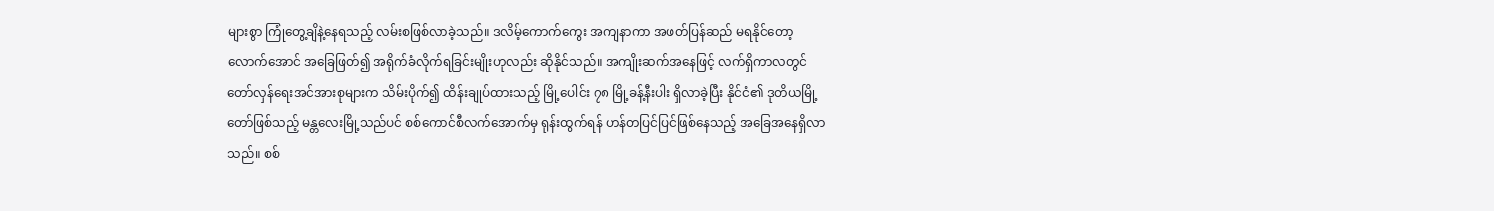များစွာ ကြုံတွေ့ချိနဲ့နေရသည့် လမ်းစဖြစ်လာခဲ့သည်။ ဒလိမ့်ကောက်ကွေး အကျနာကာ အဖတ်ပြန်ဆည် မရနိုင်တော့လောက်အောင် အခြေဖြတ်၍ အရိုက်ခံလိုက်ရခြင်းမျိုးဟုလည်း ဆိုနိုင်သည်။ အကျိုးဆက်အနေဖြင့် လက်ရှိကာလတွင် တော်လှန်ရေးအင်အားစုများက သိမ်းပိုက်၍ ထိန်းချုပ်ထားသည့် မြို့ပေါင်း ၇၈ မြို့ခန့်နီးပါး ရှိလာခဲ့ပြီး နိုင်ငံ၏ ဒုတိယမြို့တော်ဖြစ်သည့် မန္တလေးမြို့သည်ပင် စစ်ကောင်စီလက်အောက်မှ ရုန်းထွက်ရန် ဟန်တပြင်ပြင်ဖြစ်နေသည့် အခြေအနေရှိလာသည်။ စစ်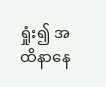ရှုံး၍ အထိနာနေ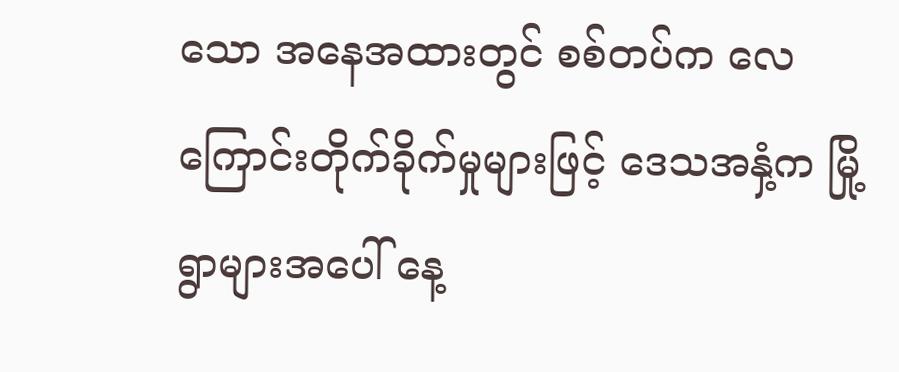သော အနေအထားတွင် စစ်တပ်က လေကြောင်းတိုက်ခိုက်မှုများဖြင့် ဒေသအနှံ့က မြို့ရွာများအပေါ် နေ့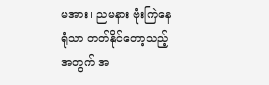မအား၊ ညမနား ဗုံးကြဲနေရုံသာ တတ်နိုင်တော့သည့်အတွက် အ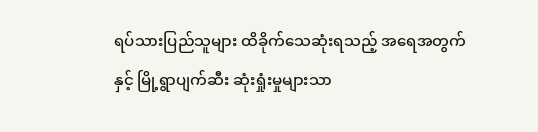ရပ်သားပြည်သူများ ထိခိုက်သေဆုံးရသည့် အရေအတွက်နှင့် မြို့ရွာပျက်ဆီး ဆုံးရှုံးမှုများသာ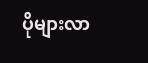ပိုများလာ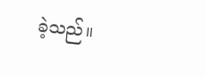ခဲ့သည်။